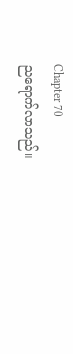Chapter 70
ညရောက်လာသည်။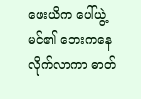ဖေးယိက ပေါ်ယွဲ့မင်၏ ဘေးကနေ လိုက်လာကာ ဓာတ်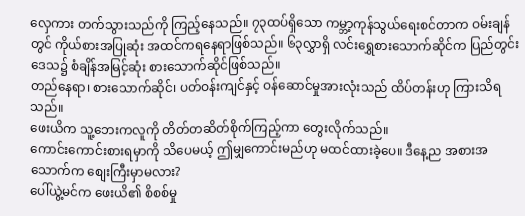လှေကား တက်သွားသည်ကို ကြည့်နေသည်။ ၇၃ထပ်ရှိသော ကမ္ဘာ့ကုန်သွယ်ရေးစင်တာက ဝမ်းချန်တွင် ကိုယ်စားအပြုဆုံး အထင်ကရနေရာဖြစ်သည်။ ၆၃လွှာရှိ လင်းရွှေစားသောက်ဆိုင်က ပြည်တွင်းဒေသ၌ စံချိန်အမြင့်ဆုံး စားသောက်ဆိုင်ဖြစ်သည်။
တည်နေရာ၊ စားသောက်ဆိုင်၊ ပတ်ဝန်းကျင်နှင့် ဝန်ဆောင်မှုအားလုံးသည် ထိပ်တန်းဟု ကြားသိရသည်။
ဖေးယိက သူ့ဘေးကလူကို တိတ်တဆိတ်စိုက်ကြည့်ကာ တွေးလိုက်သည်။
ကောင်းကောင်းစားရမှာကို သိပေမယ့် ဤမျှကောင်းမည်ဟု မထင်ထားခဲ့ပေ။ ဒီနေ့ည အစားအသောက်က စျေးကြီးမှာမလား?
ပေါ်ယွဲ့မင်က ဖေးယိ၏ စိစစ်မှု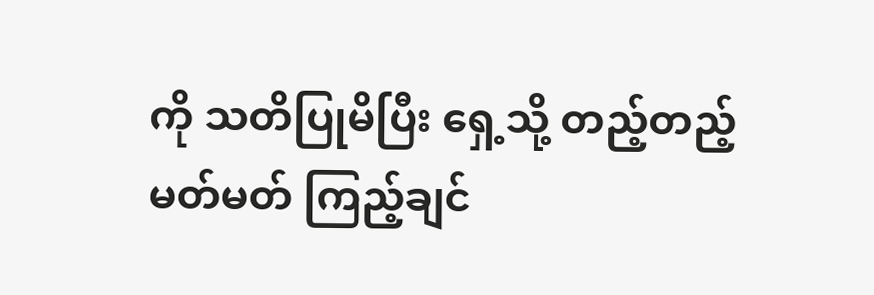ကို သတိပြုမိပြီး ရှေ့သို့ တည့်တည့်မတ်မတ် ကြည့်ချင်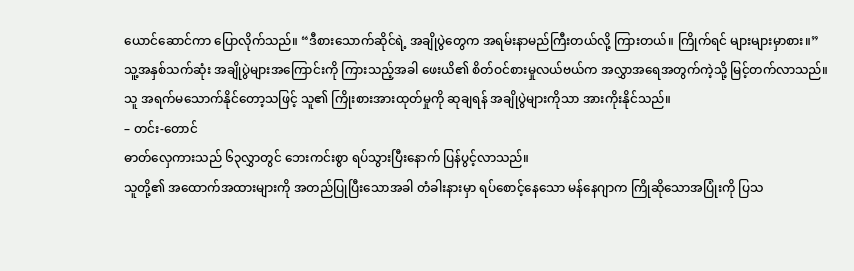ယောင်ဆောင်ကာ ပြောလိုက်သည်။ “ဒီစားသောက်ဆိုင်ရဲ့ အချိုပွဲတွေက အရမ်းနာမည်ကြီးတယ်လို့ ကြားတယ်။ ကြိုက်ရင် များများမှာစား။”
သူ့အနှစ်သက်ဆုံး အချိုပွဲများအကြောင်းကို ကြားသည့်အခါ ဖေးယိ၏ စိတ်ဝင်စားမှုလယ်ဗယ်က အလွှာအရေအတွက်ကဲ့သို့ မြင့်တက်လာသည်။
သူ အရက်မသောက်နိုင်တော့သဖြင့် သူ၏ ကြိုးစားအားထုတ်မှုကို ဆုချရန် အချိုပွဲများကိုသာ အားကိုးနိုင်သည်။
– တင်း-တောင်
ဓာတ်လှေကားသည် ၆၃လွှာတွင် ဘေးကင်းစွာ ရပ်သွားပြီးနောက် ပြန်ပွင့်လာသည်။
သူတို့၏ အထောက်အထားများကို အတည်ပြုပြီးသောအခါ တံခါးနားမှာ ရပ်စောင့်နေသော မန်နေဂျာက ကြိုဆိုသောအပြုံးကို ပြသ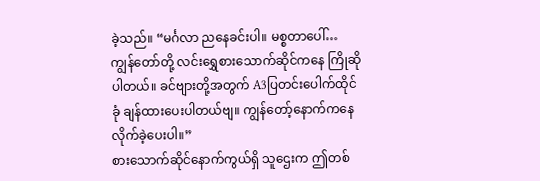ခဲ့သည်။ “မင်္ဂလာ ညနေခင်းပါ။ မစ္စတာပေါ်… ကျွန်တော်တို့ လင်းရွှေစားသောက်ဆိုင်ကနေ ကြိုဆိုပါတယ်။ ခင်ဗျားတို့အတွက် A3ပြတင်းပေါက်ထိုင်ခုံ ချန်ထားပေးပါတယ်ဗျ။ ကျွန်တော့်နောက်ကနေ လိုက်ခဲ့ပေးပါ။”
စားသောက်ဆိုင်နောက်ကွယ်ရှိ သူဌေးက ဤတစ်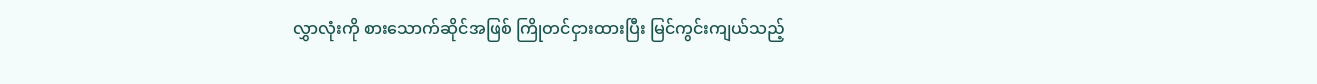လွှာလုံးကို စားသောက်ဆိုင်အဖြစ် ကြိုတင်ငှားထားပြီး မြင်ကွင်းကျယ်သည့်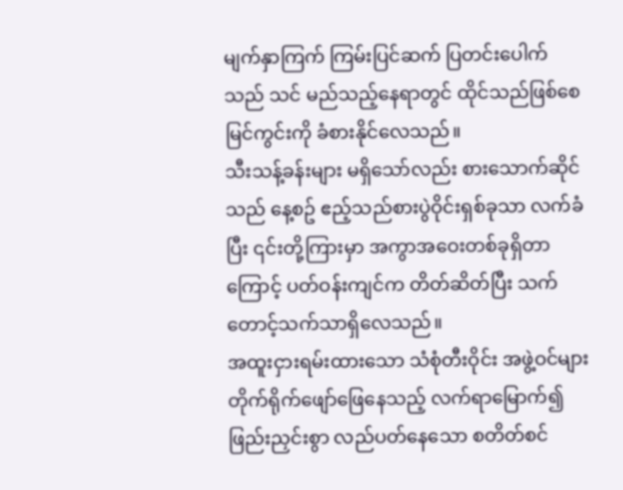မျက်နှာကြက် ကြမ်းပြင်ဆက် ပြတင်းပေါက်သည် သင် မည်သည့်နေရာတွင် ထိုင်သည်ဖြစ်စေ မြင်ကွင်းကို ခံစားနိုင်လေသည်။
သီးသန့်ခန်းများ မရှိသော်လည်း စားသောက်ဆိုင်သည် နေ့စဥ် ဧည့်သည်စားပွဲဝိုင်းရှစ်ခုသာ လက်ခံပြီး ၎င်းတို့ကြားမှာ အကွာအဝေးတစ်ခုရှိတာကြောင့် ပတ်ဝန်းကျင်က တိတ်ဆိတ်ပြီး သက်တောင့်သက်သာရှိလေသည်။
အထူးငှားရမ်းထားသော သံစုံတီးဝိုင်း အဖွဲ့ဝင်များ တိုက်ရိုက်ဖျော်ဖြေနေသည့် လက်ရာမြောက်၍ ဖြည်းညှင်းစွာ လည်ပတ်နေသော စတိတ်စင်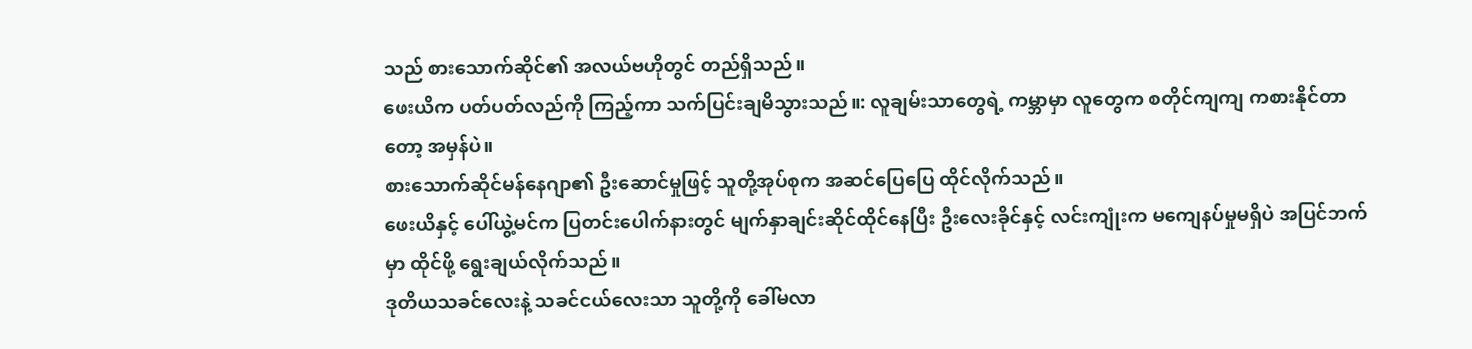သည် စားသောက်ဆိုင်၏ အလယ်ဗဟိုတွင် တည်ရှိသည်။
ဖေးယိက ပတ်ပတ်လည်ကို ကြည့်ကာ သက်ပြင်းချမိသွားသည်။: လူချမ်းသာတွေရဲ့ ကမ္ဘာမှာ လူတွေက စတိုင်ကျကျ ကစားနိုင်တာတော့ အမှန်ပဲ။
စားသောက်ဆိုင်မန်နေဂျာ၏ ဦးဆောင်မှုဖြင့် သူတို့အုပ်စုက အဆင်ပြေပြေ ထိုင်လိုက်သည်။
ဖေးယိနှင့် ပေါ်ယွဲ့မင်က ပြတင်းပေါက်နားတွင် မျက်နှာချင်းဆိုင်ထိုင်နေပြီး ဦးလေးခိုင်နှင့် လင်းကျုံးက မကျေနပ်မှုမရှိပဲ အပြင်ဘက်မှာ ထိုင်ဖို့ ရွေးချယ်လိုက်သည်။
ဒုတိယသခင်လေးနဲ့ သခင်ငယ်လေးသာ သူတို့ကို ခေါ်မလာ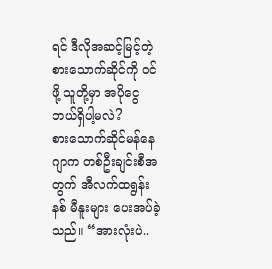ရင် ဒီလိုအဆင့်မြင့်တဲ့ စားသောက်ဆိုင်ကို ဝင်ဖို့ သူတို့မှာ အပိုငွေ ဘယ်ရှိပါ့မလဲ?
စားသောက်ဆိုင်မန်နေဂျာက တစ်ဦးချင်းစီအတွက် အီလက်ထရွန်းနစ် မီနူးများ ပေးအပ်ခဲ့သည်။ “အားလုံးပဲ..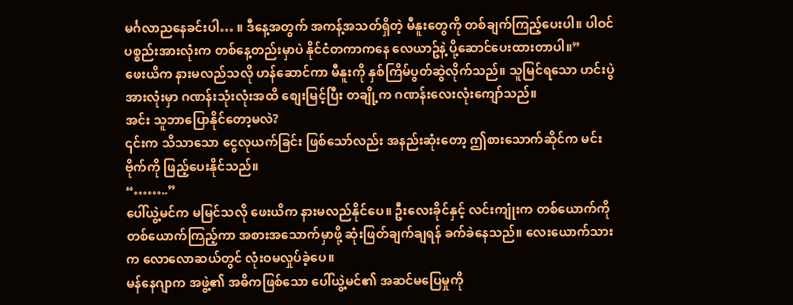မင်္ဂလာညနေခင်းပါ… ။ ဒီနေ့အတွက် အကန့်အသတ်ရှိတဲ့ မီနူးတွေကို တစ်ချက်ကြည့်ပေးပါ။ ပါဝင်ပစ္စည်းအားလုံးက တစ်နေ့တည်းမှာပဲ နိုင်ငံတကာကနေ လေယာဥ်နဲ့ ပို့ဆောင်ပေးထားတာပါ။”
ဖေးယိက နားမလည်သလို ဟန်ဆောင်ကာ မီနူးကို နှစ်ကြိမ်ပွတ်ဆွဲလိုက်သည်။ သူမြင်ရသော ဟင်းပွဲအားလုံးမှာ ဂဏန်းသုံးလုံးအထိ စျေးမြင့်ပြီး တချို့က ဂဏန်းလေးလုံးကျော်သည်။
အင်း သူဘာပြောနိုင်တော့မလဲ?
၎င်းက သိသာသော ငွေလုယက်ခြင်း ဖြစ်သော်လည်း အနည်းဆုံးတော့ ဤစားသောက်ဆိုင်က မင်းဗိုက်ကို ဖြည့်ပေးနိုင်သည်။
“……..”
ပေါ်ယွဲ့မင်က မမြင်သလို ဖေးယိက နားမလည်နိုင်ပေ။ ဦးလေးခိုင်နှင့် လင်းကျုံးက တစ်ယောက်ကို တစ်ယောက်ကြည့်ကာ အစားအသောက်မှာဖို့ ဆုံးဖြတ်ချက်ချရန် ခက်ခဲနေသည်။ လေးယောက်သားက လောလောဆယ်တွင် လုံးဝမလှုပ်ခဲ့ပေ။
မန်နေဂျာက အဖွဲ့၏ အဓိကဖြစ်သော ပေါ်ယွဲ့မင်၏ အဆင်မပြေမှုကို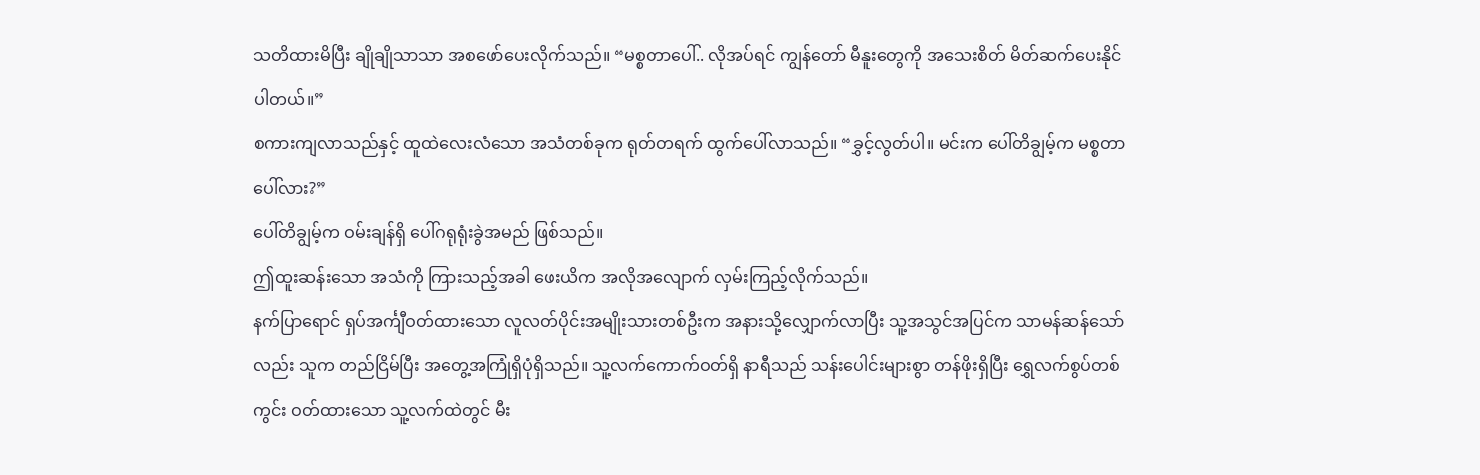သတိထားမိပြီး ချိုချိုသာသာ အစဖော်ပေးလိုက်သည်။ “မစ္စတာပေါ်.. လိုအပ်ရင် ကျွန်တော် မီနူးတွေကို အသေးစိတ် မိတ်ဆက်ပေးနိုင်ပါတယ်။”
စကားကျလာသည်နှင့် ထူထဲလေးလံသော အသံတစ်ခုက ရုတ်တရက် ထွက်ပေါ်လာသည်။ “ခွှင့်လွတ်ပါ။ မင်းက ပေါ်တိချွမ့်က မစ္စတာပေါ်လား?”
ပေါ်တိချွမ့်က ဝမ်းချန်ရှိ ပေါ်ဂရုရုံးခွဲအမည် ဖြစ်သည်။
ဤထူးဆန်းသော အသံကို ကြားသည့်အခါ ဖေးယိက အလိုအလျောက် လှမ်းကြည့်လိုက်သည်။
နက်ပြာရောင် ရှပ်အင်္ကျီဝတ်ထားသော လူလတ်ပိုင်းအမျိုးသားတစ်ဦးက အနားသို့လျှောက်လာပြီး သူ့အသွင်အပြင်က သာမန်ဆန်သော်လည်း သူက တည်ငြိမ်ပြီး အတွေ့အကြုံရှိပုံရှိသည်။ သူ့လက်ကောက်ဝတ်ရှိ နာရီသည် သန်းပေါင်းများစွာ တန်ဖိုးရှိပြီး ရွှေလက်စွပ်တစ်ကွင်း ဝတ်ထားသော သူ့လက်ထဲတွင် မီး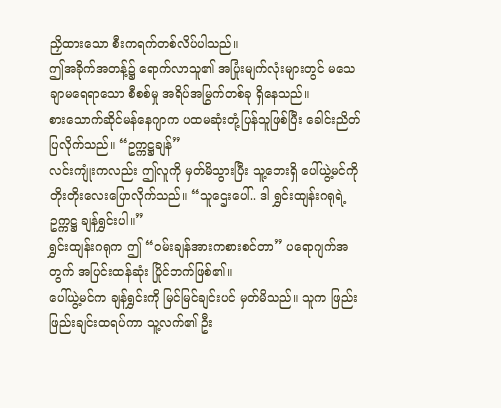ညှိထားသော စီးကရက်တစ်လိပ်ပါသည်။
ဤအခိုက်အတန့်၌ ရောက်လာသူ၏ အပြုံးမျက်လုံးများတွင် မသေချာမရေရာသော စီစစ်မှု အရိပ်အမြွက်တစ်ခု ရှိနေသည်။
စားသောက်ဆိုင်မန်နေဂျာက ပထမဆုံးတုံ့ပြန်သူဖြစ်ပြီး ခေါင်းညိတ်ပြလိုက်သည်။ “ဥက္ကဋ္ဌချန်”
လင်းကျုံးကလည်း ဤလူကို မှတ်မိသွားပြီး သူ့ဘေးရှိ ပေါ်ယွဲ့မင်ကို တိုးတိုးလေးပြောလိုက်သည်။ “သူဌေးပေါ်.. ဒါ ရွှင်းထျန်းဂရုရဲ့ ဥက္ကဋ္ဌ ချန်ရွှင်းပါ။”
ရွှင်းထျန်းဂရုက ဤ “ဝမ်းချန်အားကစားစင်တာ” ပရောဂျက်အတွက် အပြင်းထန်ဆုံး ပြိုင်ဘက်ဖြစ်၏။
ပေါ်ယွဲ့မင်က ချန်ရွှင်းကို မြင်မြင်ချင်းပင် မှတ်မိသည်။ သူက ဖြည်းဖြည်းချင်းထရပ်ကာ သူ့လက်၏ ဦး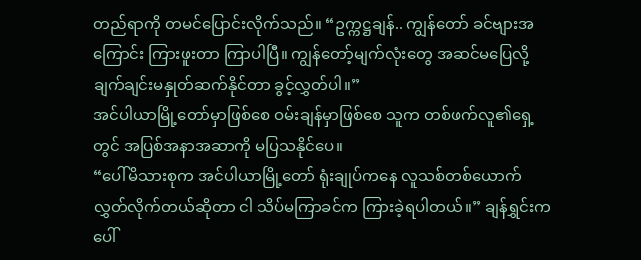တည်ရာကို တမင်ပြောင်းလိုက်သည်။ “ဥက္ကဋ္ဌချန်.. ကျွန်တော် ခင်ဗျားအကြောင်း ကြားဖူးတာ ကြာပါပြီ။ ကျွန်တော့်မျက်လုံးတွေ အဆင်မပြေလို့ ချက်ချင်းမနှုတ်ဆက်နိုင်တာ ခွင့်လွှတ်ပါ။”
အင်ပါယာမြို့တော်မှာဖြစ်စေ ဝမ်းချန်မှာဖြစ်စေ သူက တစ်ဖက်လူ၏ရှေ့တွင် အပြစ်အနာအဆာကို မပြသနိုင်ပေ။
“ပေါ်မိသားစုက အင်ပါယာမြို့တော် ရုံးချုပ်ကနေ လူသစ်တစ်ယောက်လွှတ်လိုက်တယ်ဆိုတာ ငါ သိပ်မကြာခင်က ကြားခဲ့ရပါတယ်။” ချန်ရွှင်းက ပေါ်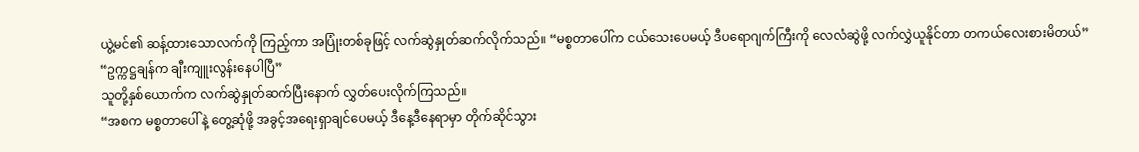ယွဲ့မင်၏ ဆန့်ထားသောလက်ကို ကြည့်ကာ အပြုံးတစ်ခုဖြင့် လက်ဆွဲနှုတ်ဆက်လိုက်သည်။ “မစ္စတာပေါ်က ငယ်သေးပေမယ့် ဒီပရောဂျက်ကြီးကို လေလံဆွဲဖို့ လက်လွှဲယူနိုင်တာ တကယ်လေးစားမိတယ်”
“ဥက္ကဋ္ဌချန်က ချီးကျူးလွန်းနေပါပြီ”
သူတို့နှစ်ယောက်က လက်ဆွဲနှုတ်ဆက်ပြီးနောက် လွှတ်ပေးလိုက်ကြသည်။
“အစက မစ္စတာပေါ်နဲ့ တွေ့ဆုံဖို့ အခွင့်အရေးရှာချင်ပေမယ့် ဒီနေ့ဒီနေရာမှာ တိုက်ဆိုင်သွား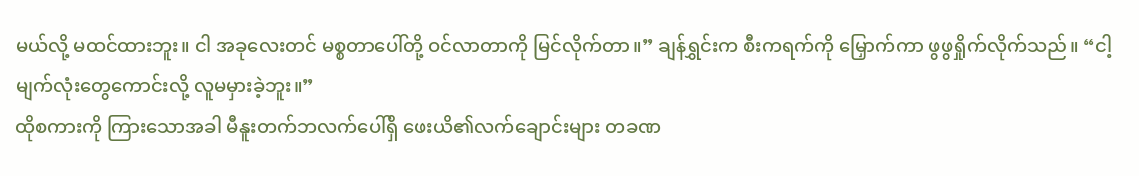မယ်လို့ မထင်ထားဘူး။ ငါ အခုလေးတင် မစ္စတာပေါ်တို့ ဝင်လာတာကို မြင်လိုက်တာ။” ချန်ရွှင်းက စီးကရက်ကို မြှောက်ကာ ဖွဖွရှိုက်လိုက်သည်။ “ငါ့မျက်လုံးတွေကောင်းလို့ လူမမှားခဲ့ဘူး။”
ထိုစကားကို ကြားသောအခါ မီနူးတက်ဘလက်ပေါ်ရှိ ဖေးယိ၏လက်ချောင်းများ တခဏ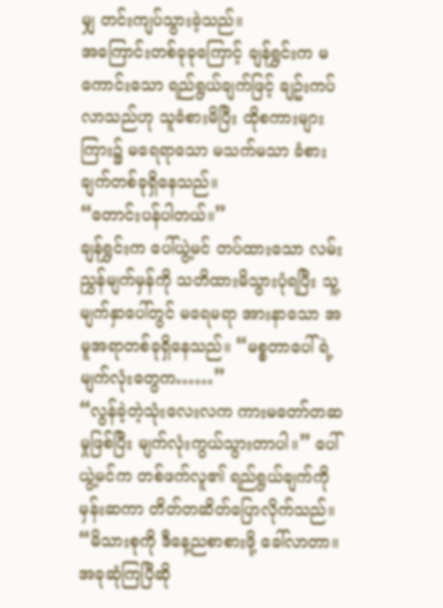မျှ တင်းကျပ်သွားခဲ့သည်။
အကြောင်းတစ်ခုခုကြောင့် ချန်ရွှင်းက မကောင်းသော ရည်ရွယ်ချက်ဖြင့် ချဥ်းကပ်လာသည်ဟု သူခံစားမိပြီး ထိုစကားများကြား၌ မရေရာသော မသက်မသာ ခံစားချက်တစ်ခုရှိနေသည်။
“တောင်းပန်ပါတယ်။”
ချန်ရွှင်းက ပေါ်ယွဲ့မင် တပ်ထားသော လမ်းညွှန်မျက်မှန်ကို သတိထားမိသွားပုံရပြီး သူ့မျက်နှာပေါ်တွင် မရေမရာ အားနာသော အမူအရာတစ်ခုရှိနေသည်။ “မစ္စတာပေါ်ရဲ့ မျက်လုံးတွေက……”
“လွန်ခဲ့တဲ့သုံးလေးလက ကားမတော်တဆမှုဖြစ်ပြီး မျက်လုံးကွယ်သွားတာပါ။” ပေါ်ယွဲ့မင်က တစ်ဖက်လူ၏ ရည်ရွယ်ချက်ကို မှန်းဆကာ တိတ်တဆိတ်ပြောလိုက်သည်။ “မိသားစုကို ဒီနေ့ညစာစားဖို့ ခေါ်လာတာ။ အခုဆုံကြပြီဆို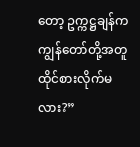တော့ ဥက္ကဋ္ဌချန်က ကျွန်တော်တို့အတူ ထိုင်စားလိုက်မလား?”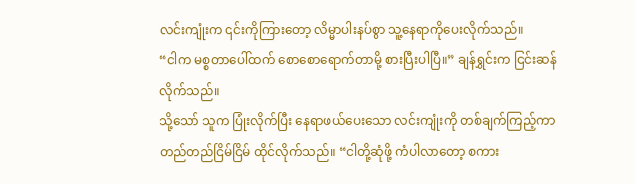လင်းကျုံးက ၎င်းကိုကြားတော့ လိမ္မာပါးနပ်စွာ သူ့နေရာကိုပေးလိုက်သည်။
“ငါက မစ္စတာပေါ်ထက် စောစောရောက်တာမို့ စားပြီးပါပြီ။” ချန်ရွှင်းက ငြင်းဆန်လိုက်သည်။
သို့သော် သူက ပြုံးလိုက်ပြီး နေရာဖယ်ပေးသော လင်းကျုံးကို တစ်ချက်ကြည့်ကာ တည်တည်ငြိမ်ငြိမ် ထိုင်လိုက်သည်။ “ငါတို့ဆုံဖို့ ကံပါလာတော့ စကား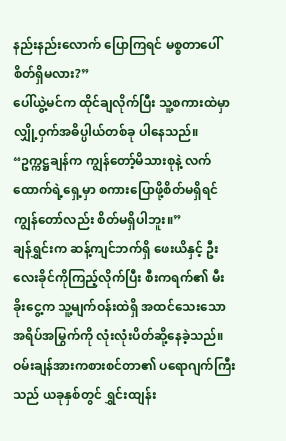နည်းနည်းလောက် ပြောကြရင် မစ္စတာပေါ် စိတ်ရှိမလား?”
ပေါ်ယွဲ့မင်က ထိုင်ချလိုက်ပြီး သူ့စကားထဲမှာ လျှို့ဝှက်အဓိပ္ပါယ်တစ်ခု ပါနေသည်။ “ဥက္ကဋ္ဌချန်က ကျွန်တော့်မိသားစုနဲ့ လက်ထောက်ရဲ့ရှေ့မှာ စကားပြောဖို့စိတ်မရှိရင် ကျွန်တော်လည်း စိတ်မရှိပါဘူး။”
ချန်ရွှင်းက ဆန့်ကျင်ဘက်ရှိ ဖေးယိနှင့် ဦးလေးခိုင်ကိုကြည့်လိုက်ပြီး စီးကရက်၏ မီးခိုးငွေ့က သူ့မျက်ဝန်းထဲရှိ အထင်သေးသော အရိပ်အမြွက်ကို လုံးလုံးပိတ်ဆို့နေခဲ့သည်။
ဝမ်းချန်အားကစားစင်တာ၏ ပရောဂျက်ကြီးသည် ယခုနှစ်တွင် ရွှင်းထျန်း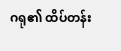ဂရု၏ ထိပ်တန်း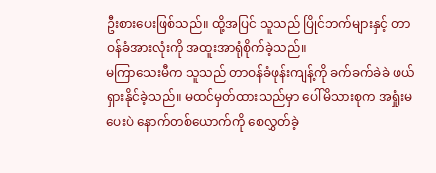ဦးစားပေးဖြစ်သည်။ ထို့အပြင် သူသည် ပြိုင်ဘက်များနှင့် တာဝန်ခံအားလုံးကို အထူးအာရုံစိုက်ခဲ့သည်။
မကြာသေးမီက သူသည် တာဝန်ခံဖုန်းကျန့်ကို ခက်ခက်ခဲခဲ ဖယ်ရှားနိုင်ခဲ့သည်။ မထင်မှတ်ထားသည်မှာ ပေါ်မိသားစုက အရှုံးမပေးပဲ နောက်တစ်ယောက်ကို စေလွှတ်ခဲ့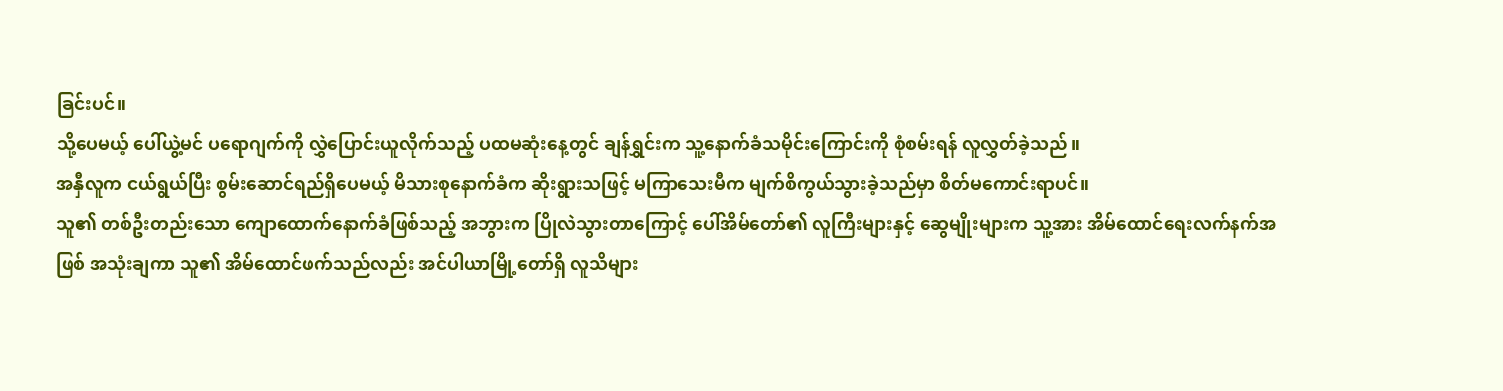ခြင်းပင်။
သို့ပေမယ့် ပေါ်ယွဲ့မင် ပရောဂျက်ကို လွှဲပြောင်းယူလိုက်သည့် ပထမဆုံးနေ့တွင် ချန်ရွှင်းက သူ့နောက်ခံသမိုင်းကြောင်းကို စုံစမ်းရန် လူလွှတ်ခဲ့သည်။
အနှီလူက ငယ်ရွယ်ပြီး စွမ်းဆောင်ရည်ရှိပေမယ့် မိသားစုနောက်ခံက ဆိုးရွားသဖြင့် မကြာသေးမီက မျက်စိကွယ်သွားခဲ့သည်မှာ စိတ်မကောင်းရာပင်။
သူ၏ တစ်ဦးတည်းသော ကျောထောက်နောက်ခံဖြစ်သည့် အဘွားက ပြိုလဲသွားတာကြောင့် ပေါ်အိမ်တော်၏ လူကြီးများနှင့် ဆွေမျိုးများက သူ့အား အိမ်ထောင်ရေးလက်နက်အဖြစ် အသုံးချကာ သူ၏ အိမ်ထောင်ဖက်သည်လည်း အင်ပါယာမြို့တော်ရှိ လူသိများ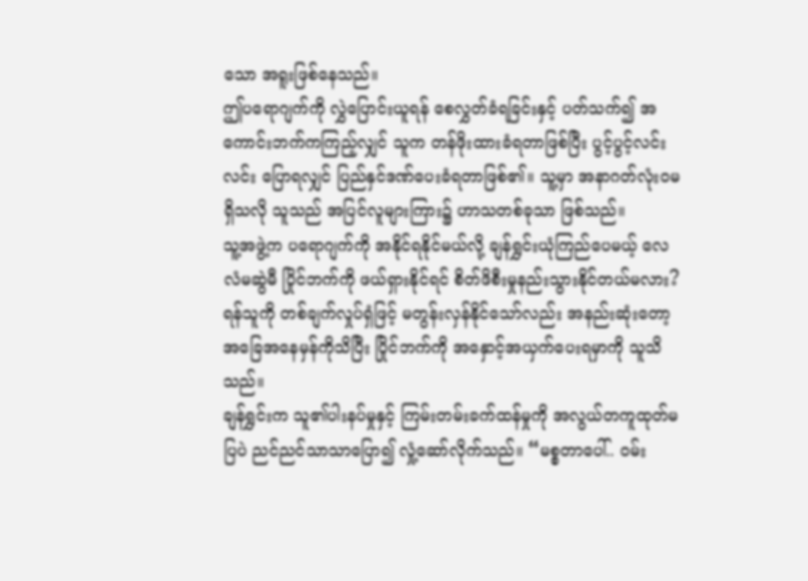သော အရူးဖြစ်နေသည်။
ဤပရောဂျက်ကို လွှဲပြောင်းယူရန် စေလွှတ်ခံရခြင်းနှင့် ပတ်သက်၍ အကောင်းဘက်ကကြည့်လျှင် သူက တန်ဖိုးထားခံရတာဖြစ်ပြီး ပွင့်ပွင့်လင်းလင်း ပြောရလျှင် ပြည်နှင်ဒဏ်ပေးခံရတာဖြစ်၏။ သူ့မှာ အနာဂတ်လုံးဝမရှိသလို သူသည် အပြင်လူများကြား၌ ဟာသတစ်ခုသာ ဖြစ်သည်။
သူ့အဖွဲ့က ပရောဂျက်ကို အနိုင်ရနိုင်မယ်လို့ ချန်ရွှင်းယုံကြည်ပေမယ့် လေလံမဆွဲမီ ပြိုင်ဘက်ကို ဖယ်ရှားနိုင်ရင် စိတ်ဖိစီးမှုနည်းသွားနိုင်တယ်မလား?
ရန်သူကို တစ်ချက်လှုပ်ရှံဖြင့် မတွန်းလှန်နိုင်သော်လည်း အနည်းဆုံးတော့ အခြေအနေမှန်ကိုသိပြီး ပြိုင်ဘက်ကို အနှောင့်အယှက်ပေးရမှာကို သူသိသည်။
ချန်ရွှင်းက သူ၏ပါးနပ်မှုနှင့် ကြမ်းတမ်းခက်ထန်မှုကို အလွယ်တကူထုတ်မပြပဲ ညင်ညင်သာသာပြော၍ လှုံ့ဆော်လိုက်သည်။ “မစ္စတာပေါ်.. ဝမ်း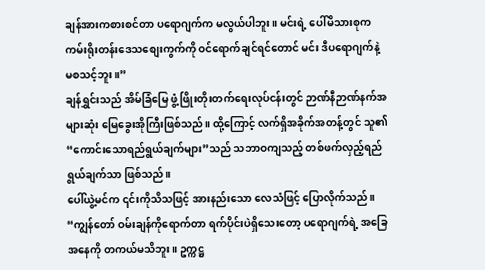ချန်အားကစားစင်တာ ပရောဂျက်က မလွယ်ပါဘူး။ မင်းရဲ့ ပေါ်မိသားစုက ကမ်းရိုးတန်းဒေသစျေးကွက်ကို ဝင်ရောက်ချင်ရင်တောင် မင်း ဒီပရောဂျက်နဲ့ မစသင့်ဘူး။”
ချန်ရွှင်းသည် အိမ်ခြံမြေ ဖွံ့ဖြိုးတိုးတက်ရေးလုပ်ငန်းတွင် ဉာဏ်နီဉာဏ်နက်အများဆုံး မြေခွေးအိုကြီးဖြစ်သည်။ ထို့ကြောင့် လက်ရှိအခိုက်အတန့်တွင် သူ၏ “ကောင်းသောရည်ရွယ်ချက်များ”သည် သဘာဝကျသည့် တစ်ဖက်လှည့်ရည်ရွယ်ချက်သာ ဖြစ်သည်။
ပေါ်ယွဲ့မင်က ၎င်းကိုသိသဖြင့် အားနည်းသော လေသံဖြင့် ပြောလိုက်သည်။ “ကျွန်တော် ဝမ်းချန်ကိုရောက်တာ ရက်ပိုင်းပဲရှိသေးတော့ ပရောဂျက်ရဲ့ အခြေအနေကို တကယ်မသိဘူး။ ဥက္ကဋ္ဌ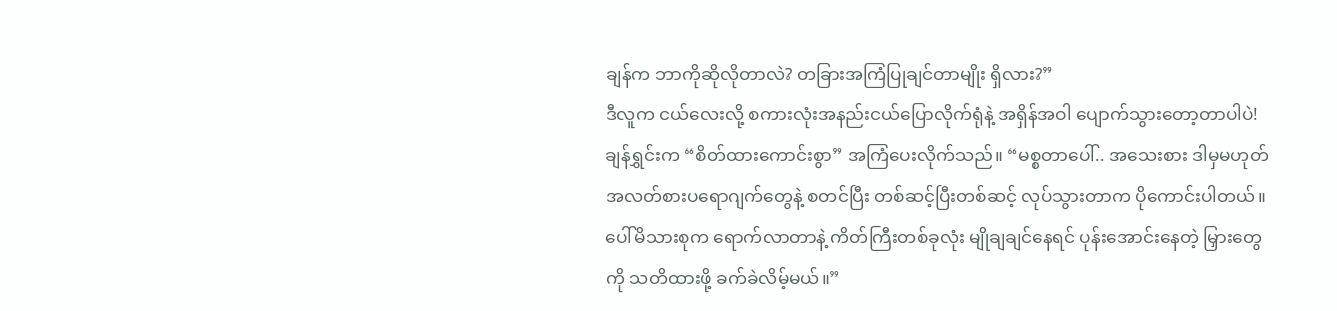ချန်က ဘာကိုဆိုလိုတာလဲ? တခြားအကြံပြုချင်တာမျိုး ရှိလား?”
ဒီလူက ငယ်လေးလို့ စကားလုံးအနည်းငယ်ပြောလိုက်ရုံနဲ့ အရှိန်အဝါ ပျောက်သွားတော့တာပါပဲ!
ချန်ရွှင်းက “စိတ်ထားကောင်းစွာ” အကြံပေးလိုက်သည်။ “မစ္စတာပေါ်.. အသေးစား ဒါမှမဟုတ် အလတ်စားပရောဂျက်တွေနဲ့ စတင်ပြီး တစ်ဆင့်ပြီးတစ်ဆင့် လုပ်သွားတာက ပိုကောင်းပါတယ်။ ပေါ်မိသားစုက ရောက်လာတာနဲ့ ကိတ်ကြီးတစ်ခုလုံး မျိုချချင်နေရင် ပုန်းအောင်းနေတဲ့ မြှားတွေကို သတိထားဖို့ ခက်ခဲလိမ့်မယ်။”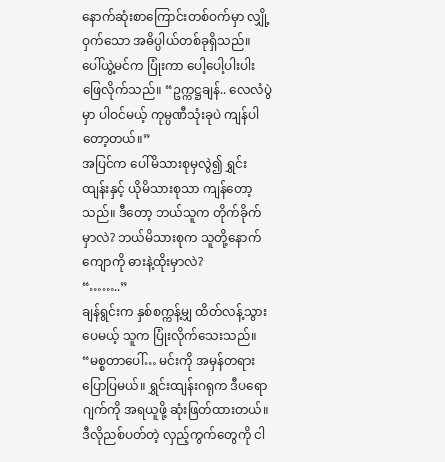နောက်ဆုံးစာကြောင်းတစ်ဝက်မှာ လျှို့ဝှက်သော အဓိပ္ပါယ်တစ်ခုရှိသည်။
ပေါ်ယွဲ့မင်က ပြုံးကာ ပေါ့ပေါ့ပါးပါး ဖြေလိုက်သည်။ “ဥက္ကဋ္ဌချန်.. လေလံပွဲမှာ ပါဝင်မယ့် ကုမ္ပဏီသုံးခုပဲ ကျန်ပါတော့တယ်။”
အပြင်က ပေါ်မိသားစုမှလွဲ၍ ရွှင်းထျန်းနှင့် ယိုမိသားစုသာ ကျန်တော့သည်။ ဒီတော့ ဘယ်သူက တိုက်ခိုက်မှာလဲ? ဘယ်မိသားစုက သူတို့နောက်ကျောကို ဓားနဲ့ထိုးမှာလဲ?
“……..”
ချန်ရွင်းက နှစ်စက္ကန့်မျှ ထိတ်လန့်သွားပေမယ့် သူက ပြုံးလိုက်သေးသည်။ “မစ္စတာပေါ်… မင်းကို အမှန်တရားပြောပြမယ်။ ရွှင်းထျန်းဂရုက ဒီပရောဂျက်ကို အရယူဖို့ ဆုံးဖြတ်ထားတယ်။ ဒီလိုညစ်ပတ်တဲ့ လှည့်ကွက်တွေကို ငါ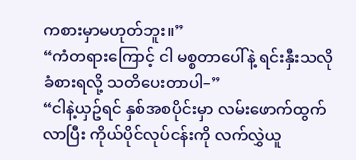ကစားမှာမဟုတ်ဘူး။”
“ကံတရားကြောင့် ငါ မစ္စတာပေါ်နဲ့ ရင်းနှီးသလို ခံစားရလို့ သတိပေးတာပါ–”
“ငါနဲ့ယှဥ်ရင် နှစ်အစပိုင်းမှာ လမ်းဖောက်ထွက်လာပြီး ကိုယ်ပိုင်လုပ်ငန်းကို လက်လွှဲယူ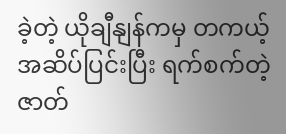ခဲ့တဲ့ ယိုချီနျန်ကမှ တကယ့်အဆိပ်ပြင်းပြီး ရက်စက်တဲ့ ဇာတ်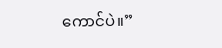ကောင်ပဲ။”